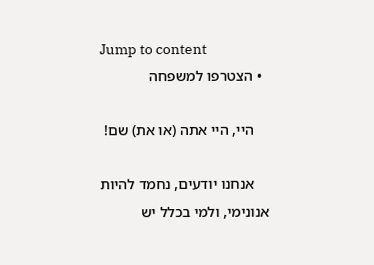Jump to content
  • הצטרפו למשפחה

    היי, היי אתה (או את) שם!

    אנחנו יודעים, נחמד להיות אנונימי, ולמי בכלל יש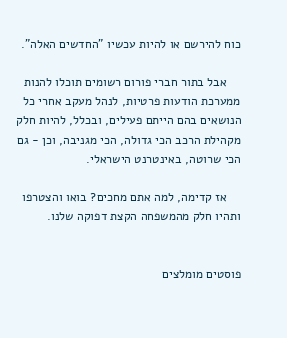כוח להירשם או להיות עכשיו "החדשים האלה".

    אבל בתור חברי פורום רשומים תוכלו להנות ממערכת הודעות פרטיות, לנהל מעקב אחרי כל הנושאים בהם הייתם פעילים, ובכלל, להיות חלק מקהילת הרכב הכי גדולה, הכי מגניבה, וכן - גם הכי שרוטה, באינטרנט הישראלי.

    אז קדימה, למה אתם מחכים? בואו והצטרפו ותהיו חלק מהמשפחה הקצת דפוקה שלנו.


פוסטים מומלצים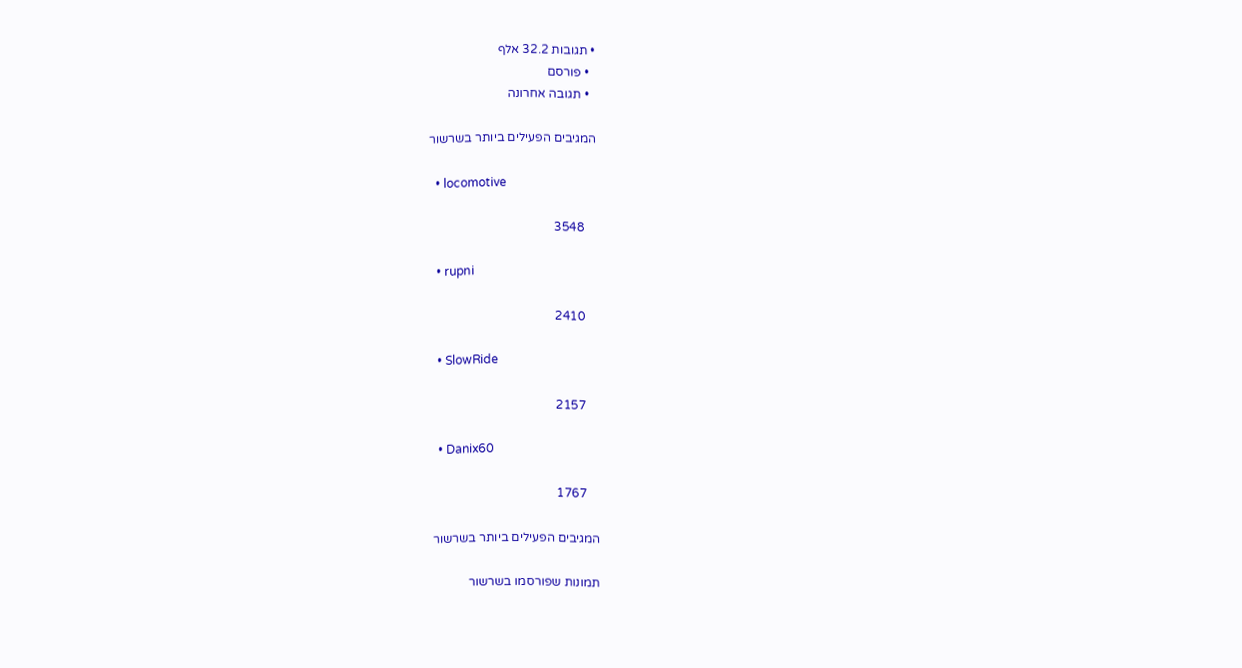• תגובות 32.2 אלף
  • פורסם
  • תגובה אחרונה

המגיבים הפעילים ביותר בשרשור

  • locomotive

    3548

  • rupni

    2410

  • SlowRide

    2157

  • Danix60

    1767

המגיבים הפעילים ביותר בשרשור

תמונות שפורסמו בשרשור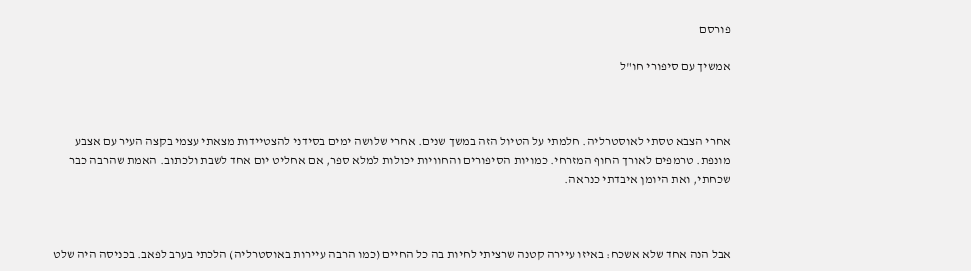פורסם

אמשיך עם סיפורי חו"ל



אחרי הצבא טסתי לאוסטרליה. חלמתי על הטיול הזה במשך שנים. אחרי שלושה ימים בסידני להצטיידות מצאתי עצמי בקצה העיר עם אצבע מונפת. טרמפים לאורך החוף המזרחי. כמויות הסיפורים והחוויות יכולות למלא ספר, אם אחליט יום אחד לשבת ולכתוב. האמת שהרבה כבר שכחתי, ואת היומן איבדתי כנראה.



אבל הנה אחד שלא אשכח: באיזו עיירה קטנה שרציתי לחיות בה כל החיים (כמו הרבה עיירות באוסטרליה) הלכתי בערב לפאב. בכניסה היה שלט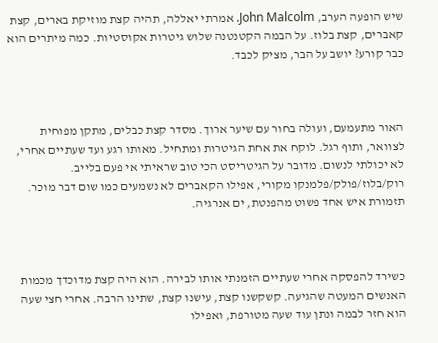שיש הופעה הערב, John Malcolm. אמרתי יאללה, תהיה קצת מוזיקת בארים, קצת קאברים, קצת בלוז. על הבמה הקטנטנה שלוש גיטרות אקוסטיות. כמה מיתרים הוא כבר קורע? יושב על הבר, מציק לכבד.



האור מתעמעם, ועולה בחור עם שיער ארוך. מסדר קצת כבלים, מתקן מפוחית לצוואר, ותוף רגל. לוקח את אחת הגיטרות ומתחיל. מאותו רגע ועד שעתיים אחרי, לא יכולתי לנשום. מדובר על הגיטריסט הכי טוב שראיתי אי פעם בלייב. רוק/בלוז/פולק/פלמנקו מקורי, אפילו הקאברים לא נשמעים כמו שום דבר מוכר. תזמורת איש אחד פשוט מהפנטת, ים אנרגיה.



כשירד להפסקה אחרי שעתיים הזמנתי אותו לבירה. הוא היה קצת מדוכדך מכמות האנשים המעטה שהגיעה. קשקשנו קצת, עישנו קצת, שתינו הרבה. אחרי חצי שעה הוא חזר לבמה ונתן עוד שעה מטורפת, ואפילו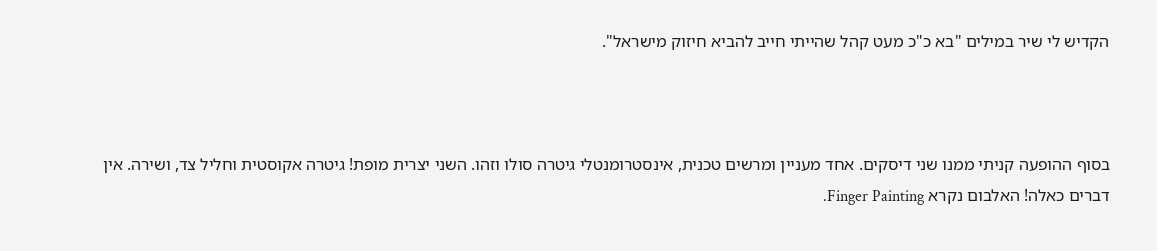הקדיש לי שיר במילים "בא כ"כ מעט קהל שהייתי חייב להביא חיזוק מישראל".



בסוף ההופעה קניתי ממנו שני דיסקים. אחד מעניין ומרשים טכנית, אינסטרומנטלי גיטרה סולו וזהו. השני יצרית מופת! גיטרה אקוסטית וחליל צד, ושירה. אין דברים כאלה! האלבום נקרא Finger Painting.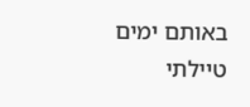באותם ימים טיילתי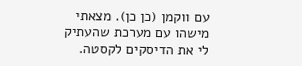עם ווקמן (כן כן). מצאתי מישהו עם מערכת שהעתיק לי את הדיסקים לקסטה.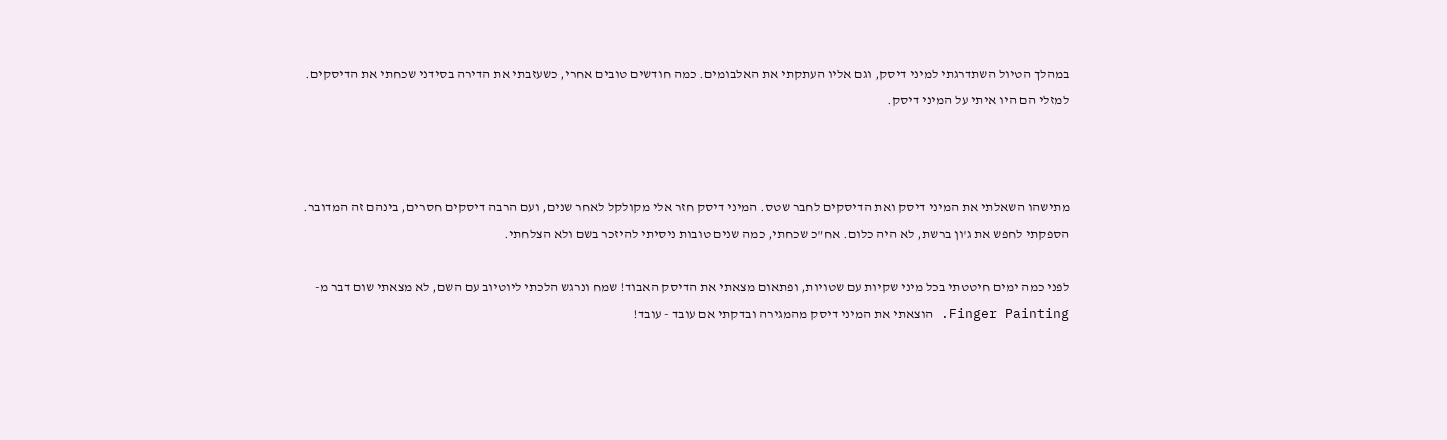במהלך הטיול השתדרגתי למיני דיסק, וגם אליו העתקתי את האלבומים. כמה חודשים טובים אחרי, כשעזבתי את הדירה בסידני שכחתי את הדיסקים. למזלי הם היו איתי על המיני דיסק.



מתישהו השאלתי את המיני דיסק ואת הדיסקים לחבר שטס. המיני דיסק חזר אלי מקולקל לאחר שנים, ועם הרבה דיסקים חסרים, בינהם זה המדובר. הספקתי לחפש את ג'ון ברשת, לא היה כלום. אח"כ שכחתי, כמה שנים טובות ניסיתי להיזכר בשם ולא הצלחתי.

לפני כמה ימים חיטטתי בכל מיני שקיות עם שטויות, ופתאום מצאתי את הדיסק האבוד! שמח ונרגש הלכתי ליוטיוב עם השם, לא מצאתי שום דבר מ- Finger Painting. הוצאתי את המיני דיסק מהמגירה ובדקתי אם עובד - עובד!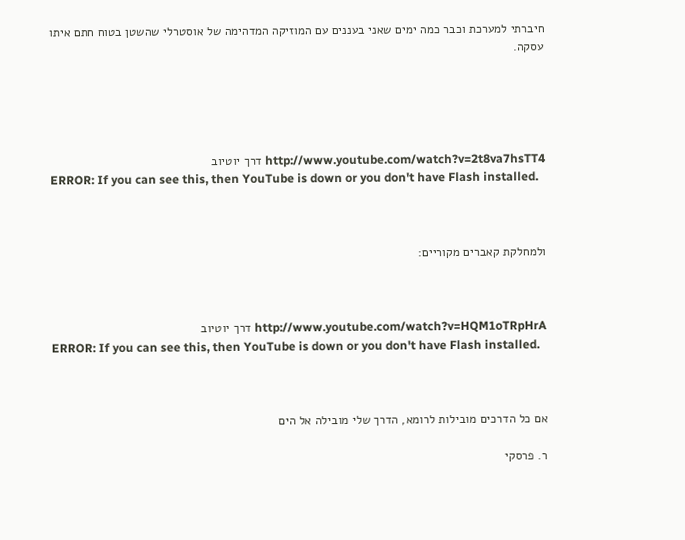חיברתי למערכת וכבר כמה ימים שאני בעננים עם המוזיקה המדהימה של אוסטרלי שהשטן בטוח חתם איתו עסקה.





http://www.youtube.com/watch?v=2t8va7hsTT4 דרך יוטיוב
ERROR: If you can see this, then YouTube is down or you don't have Flash installed.



ולמחלקת קאברים מקוריים:



http://www.youtube.com/watch?v=HQM1oTRpHrA דרך יוטיוב
ERROR: If you can see this, then YouTube is down or you don't have Flash installed.



אם כל הדרכים מובילות לרומא, הדרך שלי מובילה אל הים

ר. פרסקי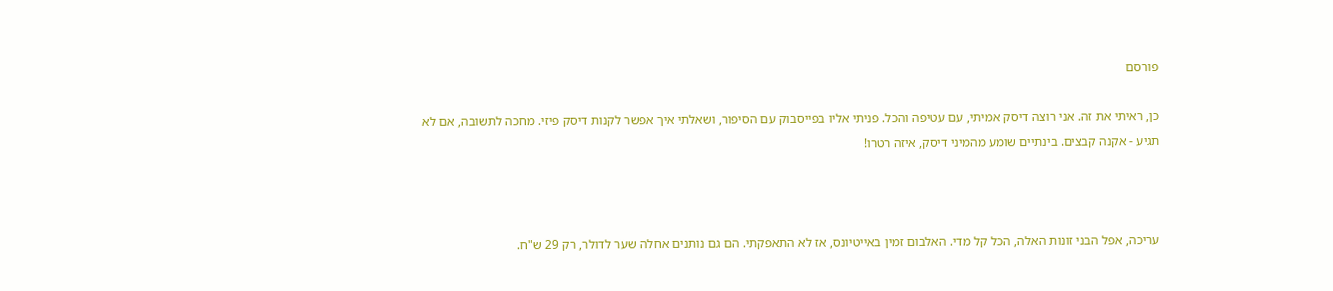פורסם

כן, ראיתי את זה. אני רוצה דיסק אמיתי, עם עטיפה והכל. פניתי אליו בפייסבוק עם הסיפור, ושאלתי איך אפשר לקנות דיסק פיזי. מחכה לתשובה, אם לא תגיע - אקנה קבצים. בינתיים שומע מהמיני דיסק, איזה רטרו!



עריכה, אפל הבני זונות האלה, הכל קל מדי. האלבום זמין באייטיונס, אז לא התאפקתי. הם גם נותנים אחלה שער לדולר, רק 29 ש"ח.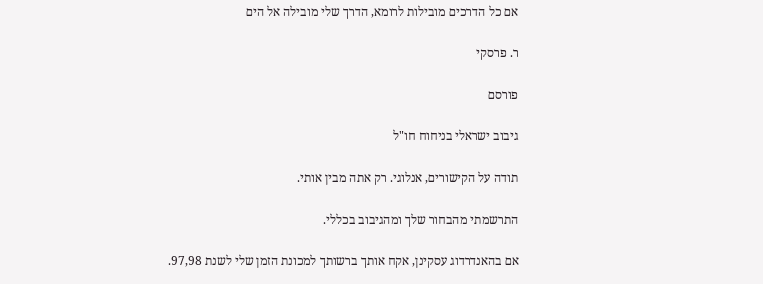אם כל הדרכים מובילות לרומא, הדרך שלי מובילה אל הים

ר. פרסקי

פורסם

גיבוב ישראלי בניחוח חו"ל

תודה על הקישורים, אנלוגי. רק אתה מבין אותי.

התרשמתי מהבחור שלך ומהגיבוב בכללי.

אם בהאנדרדוג עסקינן, אקח אותך ברשותך למכונת הזמן שלי לשנת 97,98.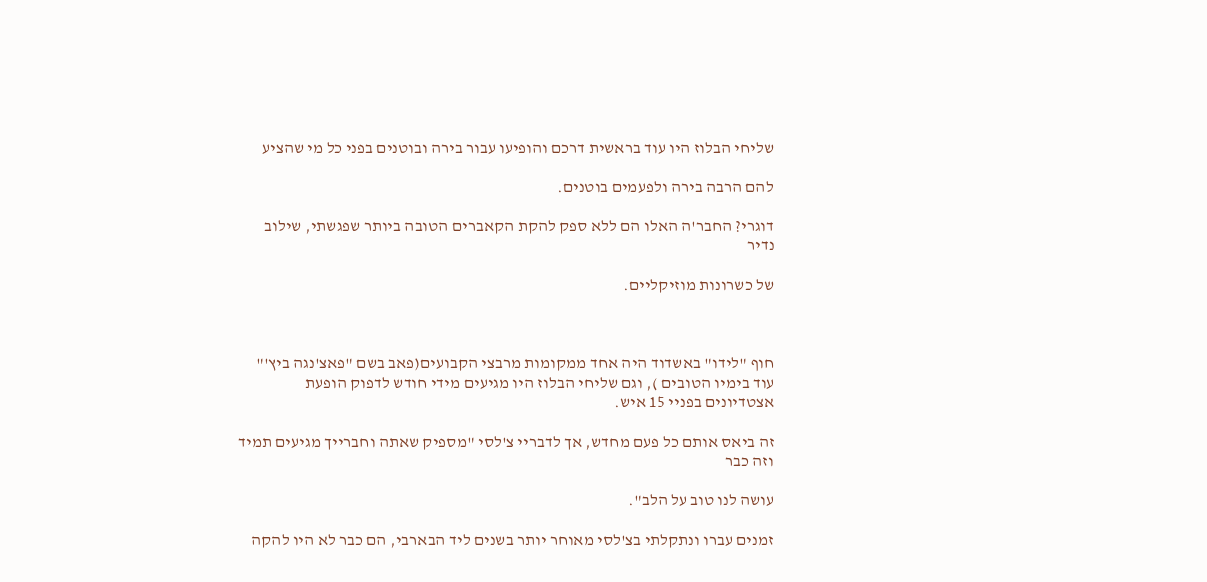שליחי הבלוז היו עוד בראשית דרכם והופיעו עבור בירה ובוטנים בפני כל מי שהציע

להם הרבה בירה ולפעמים בוטנים.

דוגרי? החבר'ה האלו הם ללא ספק להקת הקאברים הטובה ביותר שפגשתי, שילוב נדיר

של כשרונות מוזיקליים.



חוף "לידו" באשדוד היה אחד ממקומות מרבצי הקבועים(פאב בשם "פאצ'נגה ביץ'" עוד בימיו הטובים ), וגם שליחי הבלוז היו מגיעים מידי חודש לדפוק הופעת אצטדיונים בפניי 15 איש.

זה ביאס אותם כל פעם מחדש, אך לדבריי צ'לסי "מספיק שאתה וחברייך מגיעים תמיד וזה כבר

עושה לנו טוב על הלב".

זמנים עברו ונתקלתי בצ'לסי מאוחר יותר בשנים ליד הבארבי, הם כבר לא היו להקה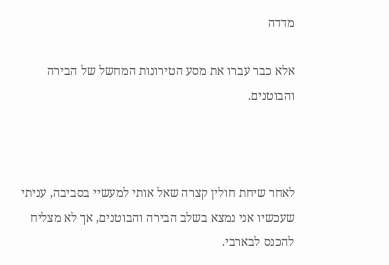מדדה

אלא כבר עברו את מסע הטירונות המחשל של הבירה והבוטנים.



לאחר שיחת חולין קצרה שאל אותי למעשיי בסביבה, עניתי שעכשיו אני נמצא בשלב הבירה והבוטנים, אך לא מצליח להכנס לבארבי.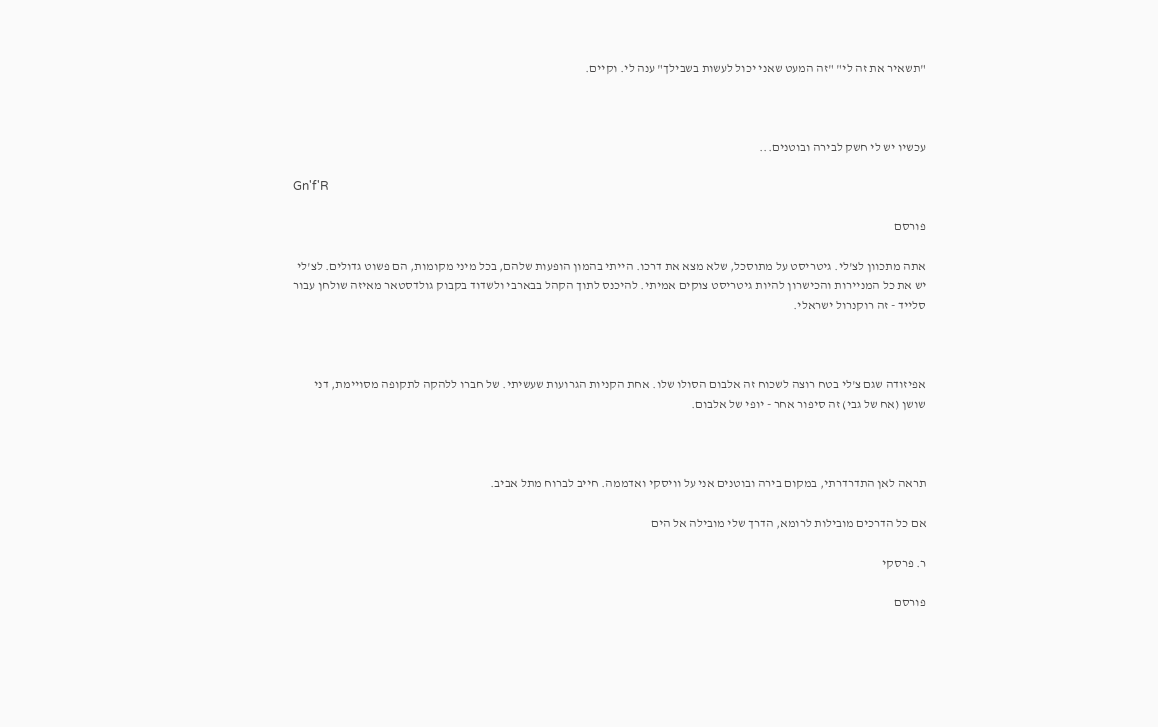"תשאיר את זה לי" "זה המעט שאני יכול לעשות בשבילך" ענה לי. וקיים.



עכשיו יש לי חשק לבירה ובוטנים...

Gn'f'R

פורסם

אתה מתכוון לצ'לי. גיטריסט על מתוסכל, שלא מצא את דרכו. הייתי בהמון הופעות שלהם, בכל מיני מקומות, הם פשוט גדולים. לצ'לי יש את כל המניירות והכישרון להיות גיטריסט צוקים אמיתי. להיכנס לתוך הקהל בבארבי ולשדוד בקבוק גולדסטאר מאיזה שולחן עבור סלייד - זה רוקנרול ישראלי.



אפיזודה שגם צ'לי בטח רוצה לשכוח זה אלבום הסולו שלו. אחת הקניות הגרועות שעשיתי. של חברו ללהקה לתקופה מסויימת, דני שושן (אח של גבי) זה סיפור אחר - יופי של אלבום.



תראה לאן התדרדרתי, במקום בירה ובוטנים אני על וויסקי ואדממה. חייב לברוח מתל אביב.

אם כל הדרכים מובילות לרומא, הדרך שלי מובילה אל הים

ר. פרסקי

פורסם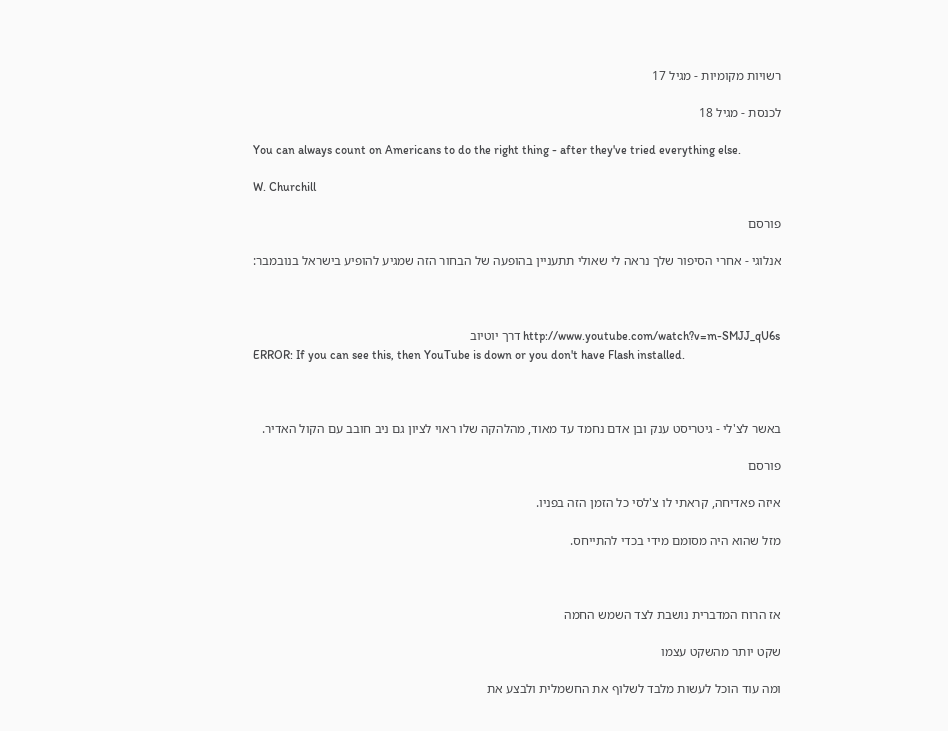רשויות מקומיות - מגיל 17

לכנסת - מגיל 18

You can always count on Americans to do the right thing - after they've tried everything else.

W. Churchill

פורסם

אנלוגי - אחרי הסיפור שלך נראה לי שאולי תתעניין בהופעה של הבחור הזה שמגיע להופיע בישראל בנובמבר:



http://www.youtube.com/watch?v=m-SMJJ_qU6s דרך יוטיוב
ERROR: If you can see this, then YouTube is down or you don't have Flash installed.



באשר לצ'לי - גיטריסט ענק ובן אדם נחמד עד מאוד, מהלהקה שלו ראוי לציון גם ניב חובב עם הקול האדיר.

פורסם

איזה פאדיחה, קראתי לו צ'לסי כל הזמן הזה בפניו.

מזל שהוא היה מסומם מידי בכדי להתייחס.



אז הרוח המדברית נושבת לצד השמש החמה

שקט יותר מהשקט עצמו

ומה עוד הוכל לעשות מלבד לשלוף את החשמלית ולבצע את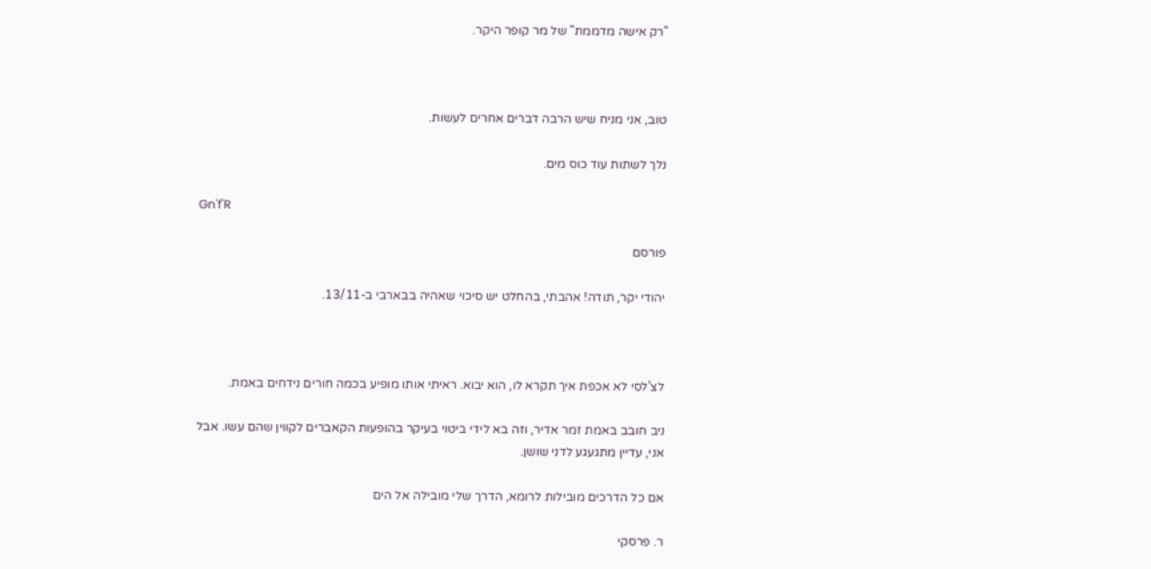"רק אישה מדממת" של מר קופר היקר.



טוב, אני מניח שיש הרבה דברים אחרים לעשות.

נלך לשתות עוד כוס מים.

Gn'f'R

פורסם

יהודי יקר, תודה! אהבתי, בהחלט יש סיכוי שאהיה בבארבי ב-13/11.



לצ'לסי לא אכפת איך תקרא לו, הוא יבוא. ראיתי אותו מופיע בכמה חורים נידחים באמת.

ניב חובב באמת זמר אדיר, וזה בא לידי ביטוי בעיקר בהופעות הקאברים לקווין שהם עשו. אבל אני, עדיין מתגעגע לדני שושן.

אם כל הדרכים מובילות לרומא, הדרך שלי מובילה אל הים

ר. פרסקי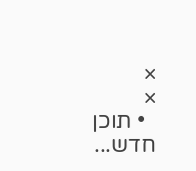×
×
  • תוכן חדש...